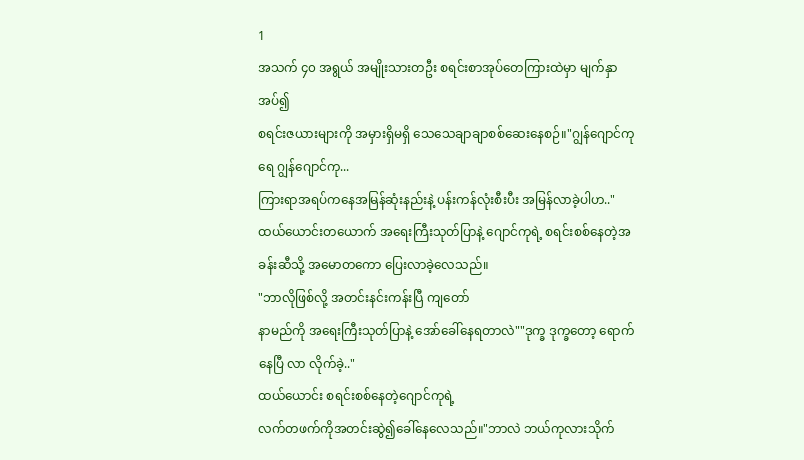1
အသက် ၄၀ အရွယ် အမျိုးသားတဦး စရင်းစာအုပ်တေကြားထဲမှာ မျက်နှာအပ်၍
စရင်းဇယားများကို အမှားရှိမရှိ သေသေချာချာစစ်ဆေးနေစဉ်။"ဂျွန်ဂျောင်ကုရေ ဂျွန်ဂျောင်ကု...
ကြားရာအရပ်ကနေအမြန်ဆုံးနည်းနဲ့ ပန်းကန်လုံးစီးပီး အမြန်လာခဲ့ပါဟ.."ထယ်ယောင်းတယောက် အရေးကြီးသုတ်ပြာနဲ့ ဂျောင်ကုရဲ့ စရင်းစစ်နေတဲ့အခန်းဆီသို့ အမောတကော ပြေးလာခဲ့လေသည်။
"ဘာလိုဖြစ်လို့ အတင်းနင်းကန်းပြီ ကျတော်
နာမည်ကို အရေးကြီးသုတ်ပြာနဲ့ အော်ခေါ်နေရတာလဲ""ဒုက္ခ ဒုက္ခတော့ ရောက်နေပြီ လာ လိုက်ခဲ့.."
ထယ်ယောင်း စရင်းစစ်နေတဲ့ဂျောင်ကုရဲ့
လက်တဖက်ကိုအတင်းဆွဲ၍ခေါ်နေလေသည်။"ဘာလဲ ဘယ်ကုလားသိုက်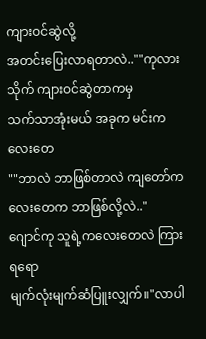ကျားဝင်ဆွဲလို့
အတင်းပြေးလာရတာလဲ..""ကုလားသိုက် ကျားဝင်ဆွဲတာကမှ
သက်သာအုံးမယ် အခုက မင်းကလေးတေ
""ဘာလဲ ဘာဖြစ်တာလဲ ကျတော်ကလေးတေက ဘာဖြစ်လို့လဲ.."
ဂျောင်ကု သူရဲ့ကလေးတေလဲ ကြားရရော
မျက်လုံးမျက်ဆံပြူးလျှက်။"လာပါ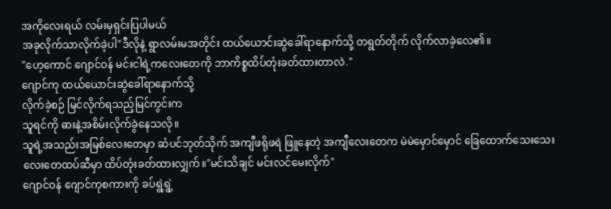အကိုလေးရယ် လမ်းမှရှင်းပြပါမယ်
အခုလိုက်သာလိုက်ခဲ့ပါ"ဒီလိုနဲ့ ရွာလမ်းမအတိုင်း ထယ်ယောင်းဆွဲခေါ်ရာနောက်သို့ တရွတ်တိုက် လိုက်လာခဲ့လေ၏။
"ဟေ့ကောင် ဂျောင်ဝန် မင်းငါရဲ့ကလေးတေကို ဘာကိစ္စထိပ်တုံးခတ်ထားတာလဲ."
ဂျောင်ကု ထယ်ယောင်းဆွဲခေါ်ရာနောက်သို့
လိုက်ခဲ့စဉ် မြင်လိုက်ရသည့်မြင်ကွင်းက
သူရင်ကို ဓားနဲ့အစိမ်းလိုက်ခွဲနေသလို။
သူရဲ့အသည်းအမြစ်လေးတေမှာ ဆံပင်ဘုတ်သိုက် အကျီဖရိုဖရဲ ဖြူနေတဲ့ အကျီလေးတေက မဲမဲမှောင်မှောင် ခြေထောက်သေးသေး
လေးတေထပ်ဆီမှာ ထိပ်တုံးခတ်ထားလျှက်။"မင်းသိချင် မင်းလင်မေးလိုက်"
ဂျောင်ဝန် ဂျောင်ကုစကားကို ခပ်ရွဲ့ရွဲ့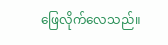ဖြေလိုက်လေသည်။